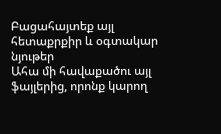Բացահայտեք այլ հետաքրքիր և օգտակար նյութեր
Ահա մի հավաքածու այլ ֆայլերից, որոնք կարող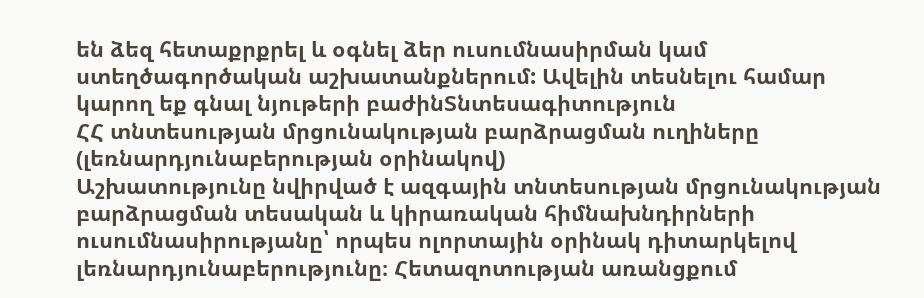են ձեզ հետաքրքրել և օգնել ձեր ուսումնասիրման կամ ստեղծագործական աշխատանքներում: Ավելին տեսնելու համար կարող եք գնալ նյութերի բաժինՏնտեսագիտություն
ՀՀ տնտեսության մրցունակության բարձրացման ուղիները (լեռնարդյունաբերության օրինակով)
Աշխատությունը նվիրված է ազգային տնտեսության մրցունակության բարձրացման տեսական և կիրառական հիմնախնդիրների ուսումնասիրությանը՝ որպես ոլորտային օրինակ դիտարկելով լեռնարդյունաբերությունը։ Հետազոտության առանցքում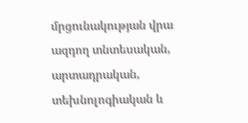մրցունակության վրա ազդող տնտեսական, արտադրական, տեխնոլոգիական և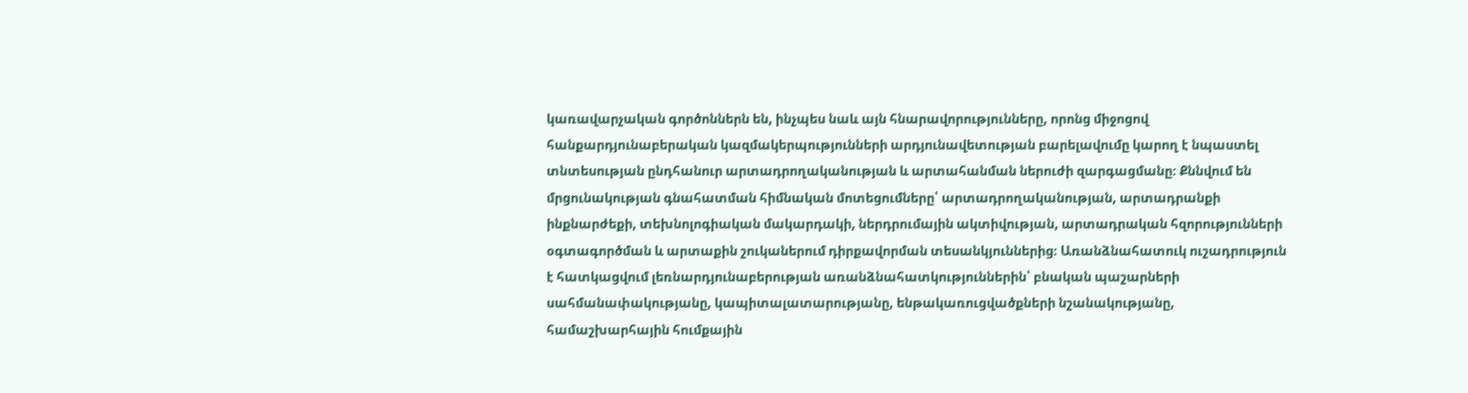կառավարչական գործոններն են, ինչպես նաև այն հնարավորությունները, որոնց միջոցով հանքարդյունաբերական կազմակերպությունների արդյունավետության բարելավումը կարող է նպաստել տնտեսության ընդհանուր արտադրողականության և արտահանման ներուժի զարգացմանը։ Քննվում են մրցունակության գնահատման հիմնական մոտեցումները՝ արտադրողականության, արտադրանքի ինքնարժեքի, տեխնոլոգիական մակարդակի, ներդրումային ակտիվության, արտադրական հզորությունների օգտագործման և արտաքին շուկաներում դիրքավորման տեսանկյուններից։ Առանձնահատուկ ուշադրություն է հատկացվում լեռնարդյունաբերության առանձնահատկություններին՝ բնական պաշարների սահմանափակությանը, կապիտալատարությանը, ենթակառուցվածքների նշանակությանը, համաշխարհային հումքային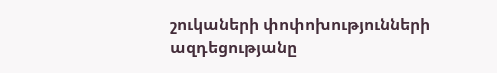շուկաների փոփոխությունների ազդեցությանը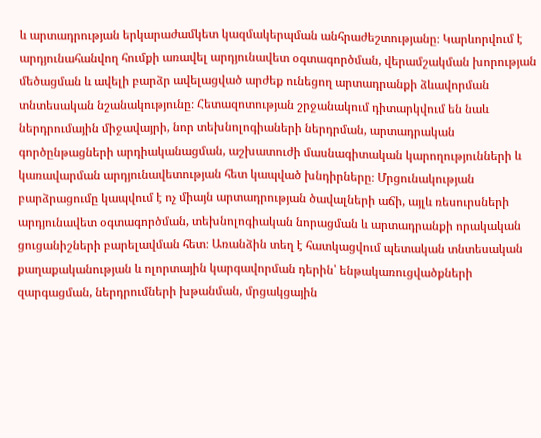և արտադրության երկարաժամկետ կազմակերպման անհրաժեշտությանը։ Կարևորվում է արդյունահանվող հումքի առավել արդյունավետ օգտագործման, վերամշակման խորության մեծացման և ավելի բարձր ավելացված արժեք ունեցող արտադրանքի ձևավորման տնտեսական նշանակությունը։ Հետազոտության շրջանակում դիտարկվում են նաև ներդրումային միջավայրի, նոր տեխնոլոգիաների ներդրման, արտադրական գործընթացների արդիականացման, աշխատուժի մասնագիտական կարողությունների և կառավարման արդյունավետության հետ կապված խնդիրները։ Մրցունակության բարձրացումը կապվում է ոչ միայն արտադրության ծավալների աճի, այլև ռեսուրսների արդյունավետ օգտագործման, տեխնոլոգիական նորացման և արտադրանքի որակական ցուցանիշների բարելավման հետ։ Առանձին տեղ է հատկացվում պետական տնտեսական քաղաքականության և ոլորտային կարգավորման դերին՝ ենթակառուցվածքների զարգացման, ներդրումների խթանման, մրցակցային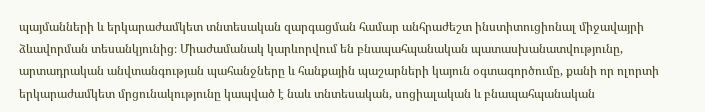պայմանների և երկարաժամկետ տնտեսական զարգացման համար անհրաժեշտ ինստիտուցիոնալ միջավայրի ձևավորման տեսանկյունից։ Միաժամանակ կարևորվում են բնապահպանական պատասխանատվությունը, արտադրական անվտանգության պահանջները և հանքային պաշարների կայուն օգտագործումը, քանի որ ոլորտի երկարաժամկետ մրցունակությունը կապված է նաև տնտեսական, սոցիալական և բնապահպանական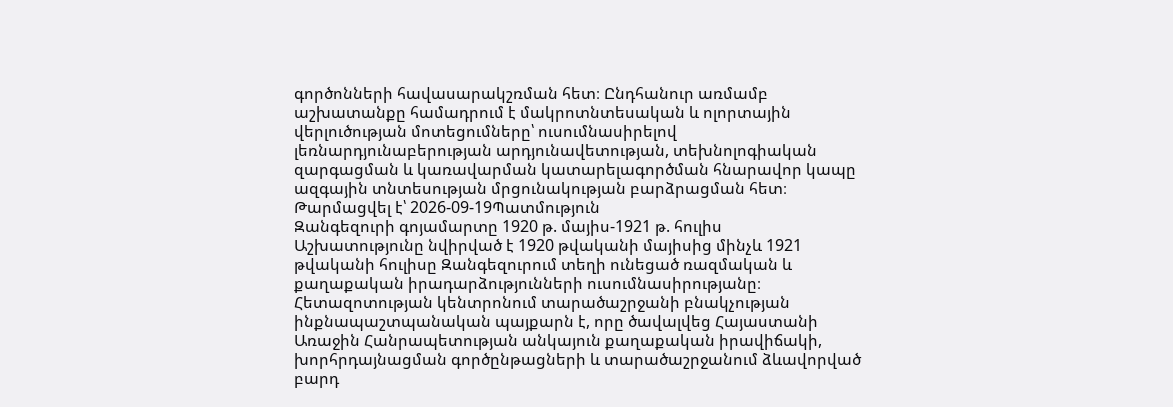գործոնների հավասարակշռման հետ։ Ընդհանուր առմամբ աշխատանքը համադրում է մակրոտնտեսական և ոլորտային վերլուծության մոտեցումները՝ ուսումնասիրելով լեռնարդյունաբերության արդյունավետության, տեխնոլոգիական զարգացման և կառավարման կատարելագործման հնարավոր կապը ազգային տնտեսության մրցունակության բարձրացման հետ։
Թարմացվել է՝ 2026-09-19Պատմություն
Զանգեզուրի գոյամարտը 1920 թ. մայիս-1921 թ. հուլիս
Աշխատությունը նվիրված է 1920 թվականի մայիսից մինչև 1921 թվականի հուլիսը Զանգեզուրում տեղի ունեցած ռազմական և քաղաքական իրադարձությունների ուսումնասիրությանը։ Հետազոտության կենտրոնում տարածաշրջանի բնակչության ինքնապաշտպանական պայքարն է, որը ծավալվեց Հայաստանի Առաջին Հանրապետության անկայուն քաղաքական իրավիճակի, խորհրդայնացման գործընթացների և տարածաշրջանում ձևավորված բարդ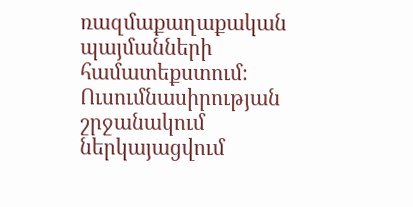ռազմաքաղաքական պայմանների համատեքստում։ Ուսումնասիրության շրջանակում ներկայացվում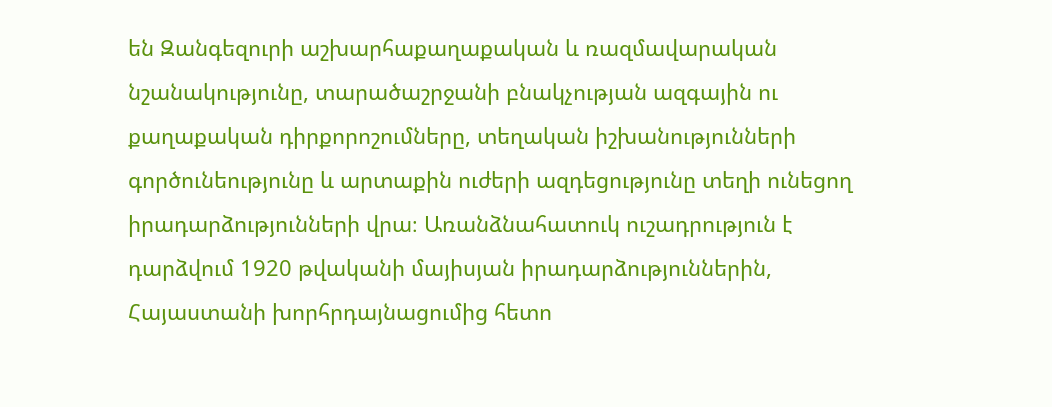են Զանգեզուրի աշխարհաքաղաքական և ռազմավարական նշանակությունը, տարածաշրջանի բնակչության ազգային ու քաղաքական դիրքորոշումները, տեղական իշխանությունների գործունեությունը և արտաքին ուժերի ազդեցությունը տեղի ունեցող իրադարձությունների վրա։ Առանձնահատուկ ուշադրություն է դարձվում 1920 թվականի մայիսյան իրադարձություններին, Հայաստանի խորհրդայնացումից հետո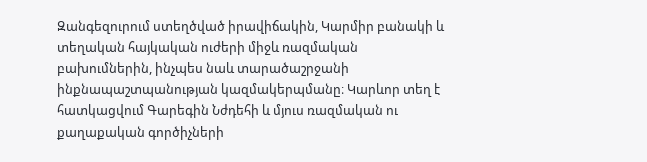Զանգեզուրում ստեղծված իրավիճակին, Կարմիր բանակի և տեղական հայկական ուժերի միջև ռազմական բախումներին, ինչպես նաև տարածաշրջանի ինքնապաշտպանության կազմակերպմանը։ Կարևոր տեղ է հատկացվում Գարեգին Նժդեհի և մյուս ռազմական ու քաղաքական գործիչների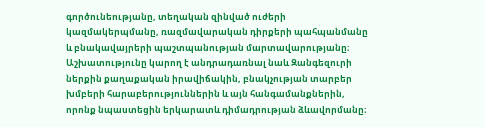գործունեությանը, տեղական զինված ուժերի կազմակերպմանը, ռազմավարական դիրքերի պահպանմանը և բնակավայրերի պաշտպանության մարտավարությանը։ Աշխատությունը կարող է անդրադառնալ նաև Զանգեզուրի ներքին քաղաքական իրավիճակին, բնակչության տարբեր խմբերի հարաբերություններին և այն հանգամանքներին, որոնք նպաստեցին երկարատև դիմադրության ձևավորմանը։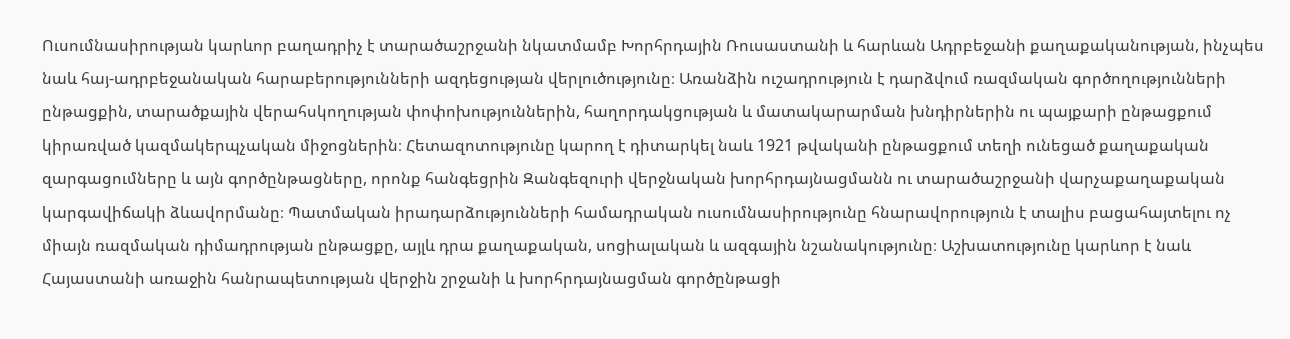Ուսումնասիրության կարևոր բաղադրիչ է տարածաշրջանի նկատմամբ Խորհրդային Ռուսաստանի և հարևան Ադրբեջանի քաղաքականության, ինչպես նաև հայ-ադրբեջանական հարաբերությունների ազդեցության վերլուծությունը։ Առանձին ուշադրություն է դարձվում ռազմական գործողությունների ընթացքին, տարածքային վերահսկողության փոփոխություններին, հաղորդակցության և մատակարարման խնդիրներին ու պայքարի ընթացքում կիրառված կազմակերպչական միջոցներին։ Հետազոտությունը կարող է դիտարկել նաև 1921 թվականի ընթացքում տեղի ունեցած քաղաքական զարգացումները և այն գործընթացները, որոնք հանգեցրին Զանգեզուրի վերջնական խորհրդայնացմանն ու տարածաշրջանի վարչաքաղաքական կարգավիճակի ձևավորմանը։ Պատմական իրադարձությունների համադրական ուսումնասիրությունը հնարավորություն է տալիս բացահայտելու ոչ միայն ռազմական դիմադրության ընթացքը, այլև դրա քաղաքական, սոցիալական և ազգային նշանակությունը։ Աշխատությունը կարևոր է նաև Հայաստանի առաջին հանրապետության վերջին շրջանի և խորհրդայնացման գործընթացի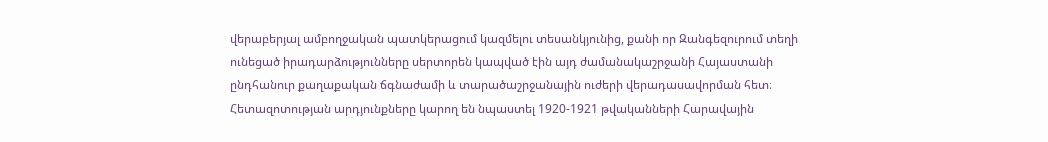վերաբերյալ ամբողջական պատկերացում կազմելու տեսանկյունից, քանի որ Զանգեզուրում տեղի ունեցած իրադարձությունները սերտորեն կապված էին այդ ժամանակաշրջանի Հայաստանի ընդհանուր քաղաքական ճգնաժամի և տարածաշրջանային ուժերի վերադասավորման հետ։ Հետազոտության արդյունքները կարող են նպաստել 1920-1921 թվականների Հարավային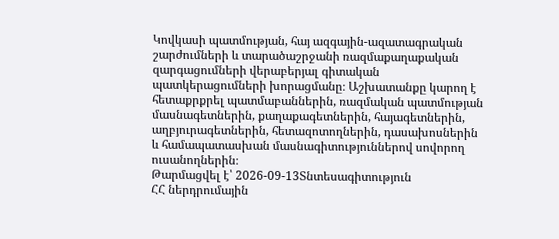Կովկասի պատմության, հայ ազգային-ազատագրական շարժումների և տարածաշրջանի ռազմաքաղաքական զարգացումների վերաբերյալ գիտական պատկերացումների խորացմանը։ Աշխատանքը կարող է հետաքրքրել պատմաբաններին, ռազմական պատմության մասնագետներին, քաղաքագետներին, հայագետներին, աղբյուրագետներին, հետազոտողներին, դասախոսներին և համապատասխան մասնագիտություններով սովորող ուսանողներին։
Թարմացվել է՝ 2026-09-13Տնտեսագիտություն
ՀՀ ներդրումային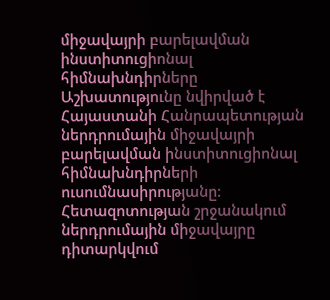միջավայրի բարելավման ինստիտուցիոնալ հիմնախնդիրները
Աշխատությունը նվիրված է Հայաստանի Հանրապետության ներդրումային միջավայրի բարելավման ինստիտուցիոնալ հիմնախնդիրների ուսումնասիրությանը։ Հետազոտության շրջանակում ներդրումային միջավայրը դիտարկվում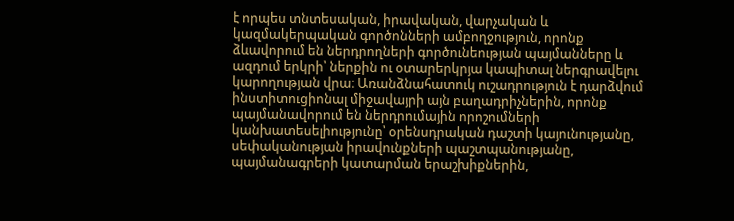է որպես տնտեսական, իրավական, վարչական և կազմակերպական գործոնների ամբողջություն, որոնք ձևավորում են ներդրողների գործունեության պայմանները և ազդում երկրի՝ ներքին ու օտարերկրյա կապիտալ ներգրավելու կարողության վրա։ Առանձնահատուկ ուշադրություն է դարձվում ինստիտուցիոնալ միջավայրի այն բաղադրիչներին, որոնք պայմանավորում են ներդրումային որոշումների կանխատեսելիությունը՝ օրենսդրական դաշտի կայունությանը, սեփականության իրավունքների պաշտպանությանը, պայմանագրերի կատարման երաշխիքներին,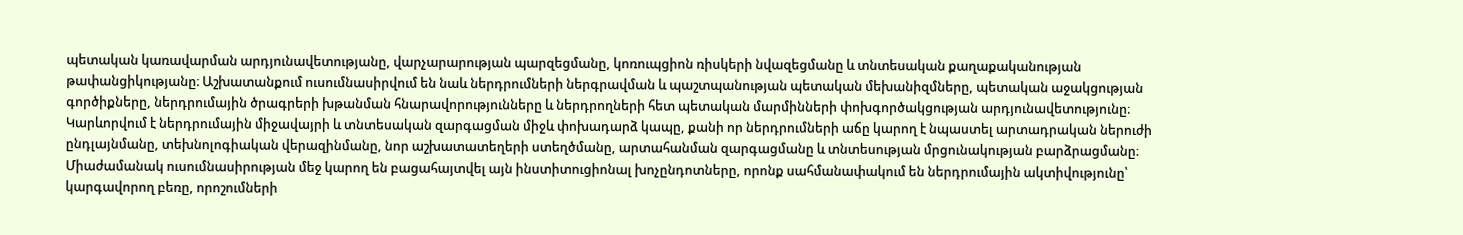պետական կառավարման արդյունավետությանը, վարչարարության պարզեցմանը, կոռուպցիոն ռիսկերի նվազեցմանը և տնտեսական քաղաքականության թափանցիկությանը։ Աշխատանքում ուսումնասիրվում են նաև ներդրումների ներգրավման և պաշտպանության պետական մեխանիզմները, պետական աջակցության գործիքները, ներդրումային ծրագրերի խթանման հնարավորությունները և ներդրողների հետ պետական մարմինների փոխգործակցության արդյունավետությունը։ Կարևորվում է ներդրումային միջավայրի և տնտեսական զարգացման միջև փոխադարձ կապը, քանի որ ներդրումների աճը կարող է նպաստել արտադրական ներուժի ընդլայնմանը, տեխնոլոգիական վերազինմանը, նոր աշխատատեղերի ստեղծմանը, արտահանման զարգացմանը և տնտեսության մրցունակության բարձրացմանը։ Միաժամանակ ուսումնասիրության մեջ կարող են բացահայտվել այն ինստիտուցիոնալ խոչընդոտները, որոնք սահմանափակում են ներդրումային ակտիվությունը՝ կարգավորող բեռը, որոշումների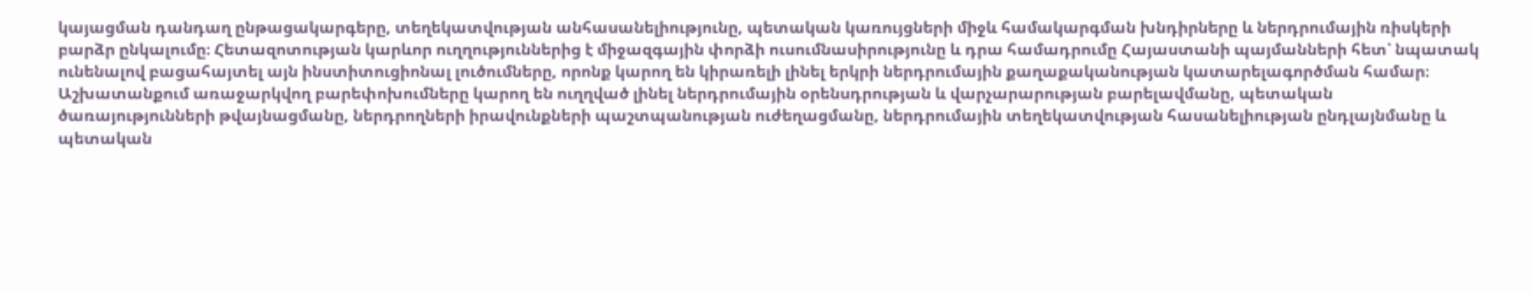կայացման դանդաղ ընթացակարգերը, տեղեկատվության անհասանելիությունը, պետական կառույցների միջև համակարգման խնդիրները և ներդրումային ռիսկերի բարձր ընկալումը։ Հետազոտության կարևոր ուղղություններից է միջազգային փորձի ուսումնասիրությունը և դրա համադրումը Հայաստանի պայմանների հետ՝ նպատակ ունենալով բացահայտել այն ինստիտուցիոնալ լուծումները, որոնք կարող են կիրառելի լինել երկրի ներդրումային քաղաքականության կատարելագործման համար։ Աշխատանքում առաջարկվող բարեփոխումները կարող են ուղղված լինել ներդրումային օրենսդրության և վարչարարության բարելավմանը, պետական ծառայությունների թվայնացմանը, ներդրողների իրավունքների պաշտպանության ուժեղացմանը, ներդրումային տեղեկատվության հասանելիության ընդլայնմանը և պետական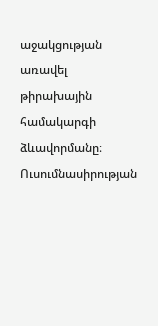աջակցության առավել թիրախային համակարգի ձևավորմանը։ Ուսումնասիրության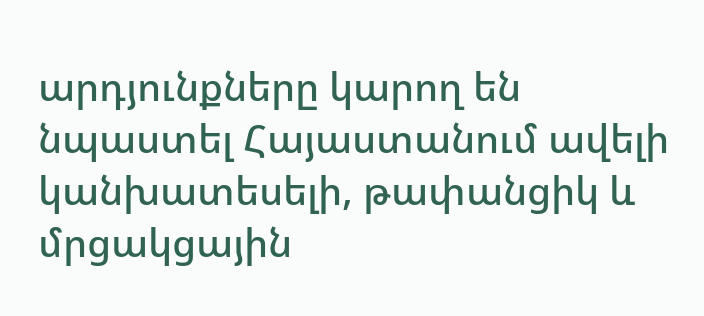արդյունքները կարող են նպաստել Հայաստանում ավելի կանխատեսելի, թափանցիկ և մրցակցային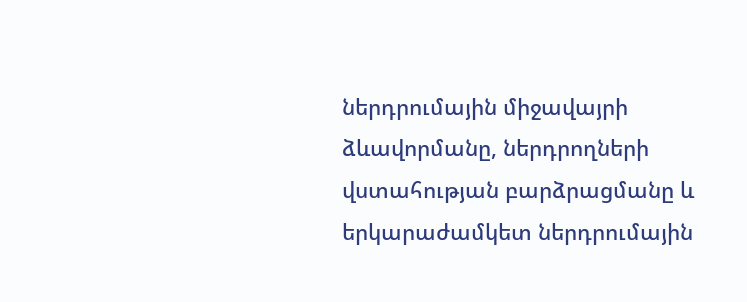ներդրումային միջավայրի ձևավորմանը, ներդրողների վստահության բարձրացմանը և երկարաժամկետ ներդրումային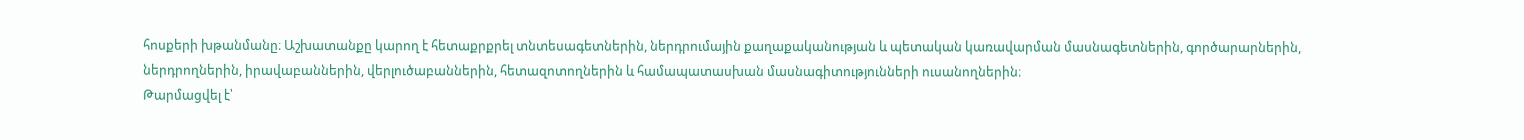հոսքերի խթանմանը։ Աշխատանքը կարող է հետաքրքրել տնտեսագետներին, ներդրումային քաղաքականության և պետական կառավարման մասնագետներին, գործարարներին, ներդրողներին, իրավաբաններին, վերլուծաբաններին, հետազոտողներին և համապատասխան մասնագիտությունների ուսանողներին։
Թարմացվել է՝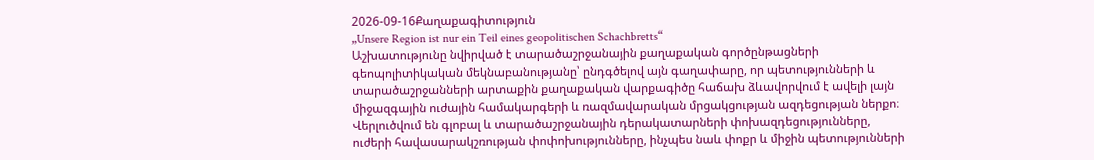2026-09-16Քաղաքագիտություն
„Unsere Region ist nur ein Teil eines geopolitischen Schachbretts“
Աշխատությունը նվիրված է տարածաշրջանային քաղաքական գործընթացների գեոպոլիտիկական մեկնաբանությանը՝ ընդգծելով այն գաղափարը, որ պետությունների և տարածաշրջանների արտաքին քաղաքական վարքագիծը հաճախ ձևավորվում է ավելի լայն միջազգային ուժային համակարգերի և ռազմավարական մրցակցության ազդեցության ներքո։ Վերլուծվում են գլոբալ և տարածաշրջանային դերակատարների փոխազդեցությունները, ուժերի հավասարակշռության փոփոխությունները, ինչպես նաև փոքր և միջին պետությունների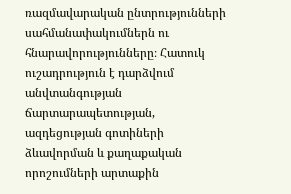ռազմավարական ընտրությունների սահմանափակումներն ու հնարավորությունները։ Հատուկ ուշադրություն է դարձվում անվտանգության ճարտարապետության, ազդեցության գոտիների ձևավորման և քաղաքական որոշումների արտաքին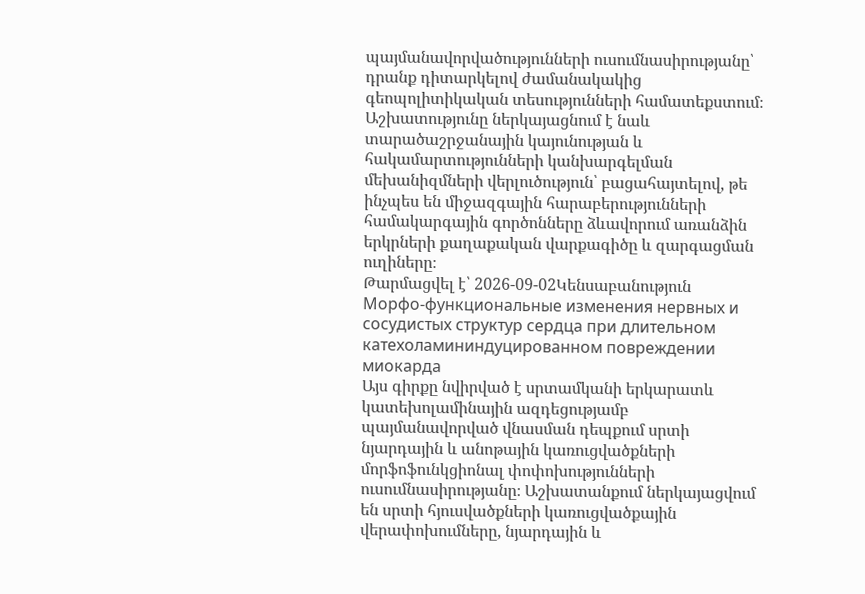պայմանավորվածությունների ուսումնասիրությանը՝ դրանք դիտարկելով ժամանակակից գեոպոլիտիկական տեսությունների համատեքստում։ Աշխատությունը ներկայացնում է նաև տարածաշրջանային կայունության և հակամարտությունների կանխարգելման մեխանիզմների վերլուծություն՝ բացահայտելով, թե ինչպես են միջազգային հարաբերությունների համակարգային գործոնները ձևավորում առանձին երկրների քաղաքական վարքագիծը և զարգացման ուղիները։
Թարմացվել է՝ 2026-09-02Կենսաբանություն
Морфо-функциональные изменения нервных и сосудистых структур сердца при длительном катехоламининдуцированном повреждении миокарда
Այս գիրքը նվիրված է սրտամկանի երկարատև կատեխոլամինային ազդեցությամբ պայմանավորված վնասման դեպքում սրտի նյարդային և անոթային կառուցվածքների մորֆոֆունկցիոնալ փոփոխությունների ուսումնասիրությանը։ Աշխատանքում ներկայացվում են սրտի հյուսվածքների կառուցվածքային վերափոխումները, նյարդային և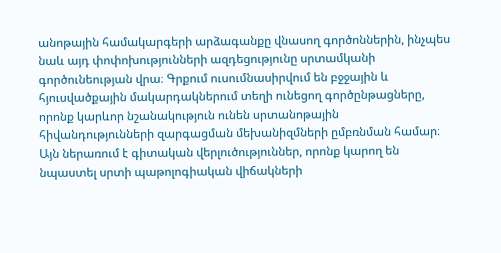անոթային համակարգերի արձագանքը վնասող գործոններին, ինչպես նաև այդ փոփոխությունների ազդեցությունը սրտամկանի գործունեության վրա։ Գրքում ուսումնասիրվում են բջջային և հյուսվածքային մակարդակներում տեղի ունեցող գործընթացները, որոնք կարևոր նշանակություն ունեն սրտանոթային հիվանդությունների զարգացման մեխանիզմների ըմբռնման համար։ Այն ներառում է գիտական վերլուծություններ, որոնք կարող են նպաստել սրտի պաթոլոգիական վիճակների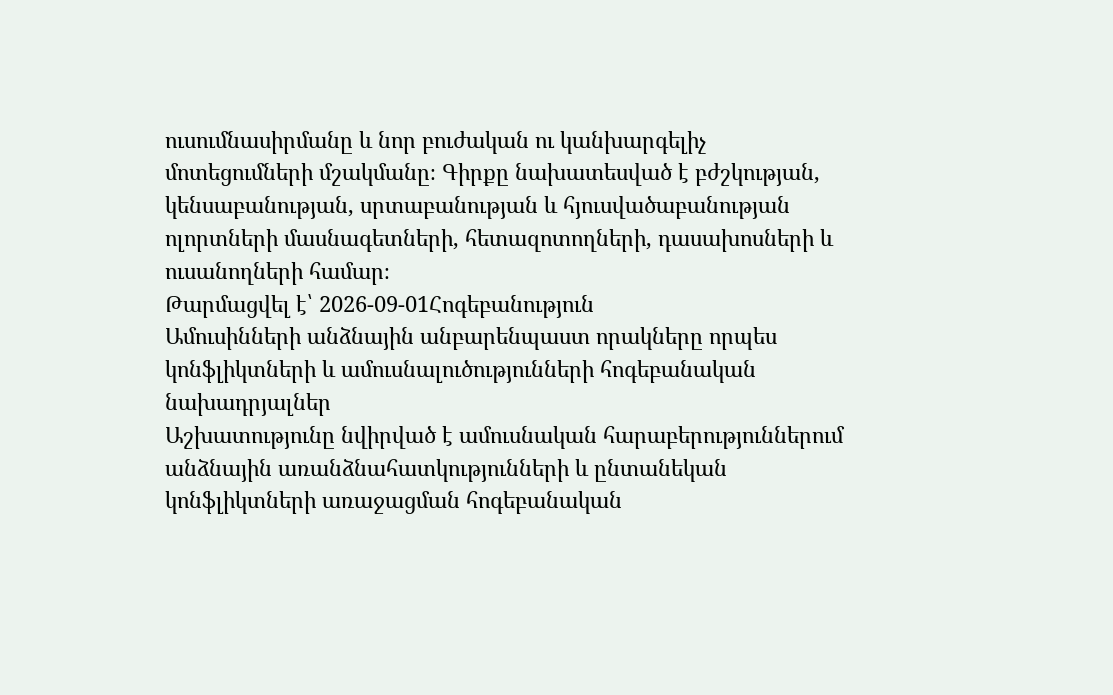ուսումնասիրմանը և նոր բուժական ու կանխարգելիչ մոտեցումների մշակմանը։ Գիրքը նախատեսված է բժշկության, կենսաբանության, սրտաբանության և հյուսվածաբանության ոլորտների մասնագետների, հետազոտողների, դասախոսների և ուսանողների համար։
Թարմացվել է՝ 2026-09-01Հոգեբանություն
Ամուսինների անձնային անբարենպաստ որակները որպես կոնֆլիկտների և ամուսնալուծությունների հոգեբանական նախադրյալներ
Աշխատությունը նվիրված է ամուսնական հարաբերություններում անձնային առանձնահատկությունների և ընտանեկան կոնֆլիկտների առաջացման հոգեբանական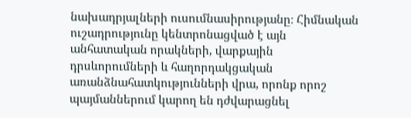նախադրյալների ուսումնասիրությանը։ Հիմնական ուշադրությունը կենտրոնացված է այն անհատական որակների, վարքային դրսևորումների և հաղորդակցական առանձնահատկությունների վրա, որոնք որոշ պայմաններում կարող են դժվարացնել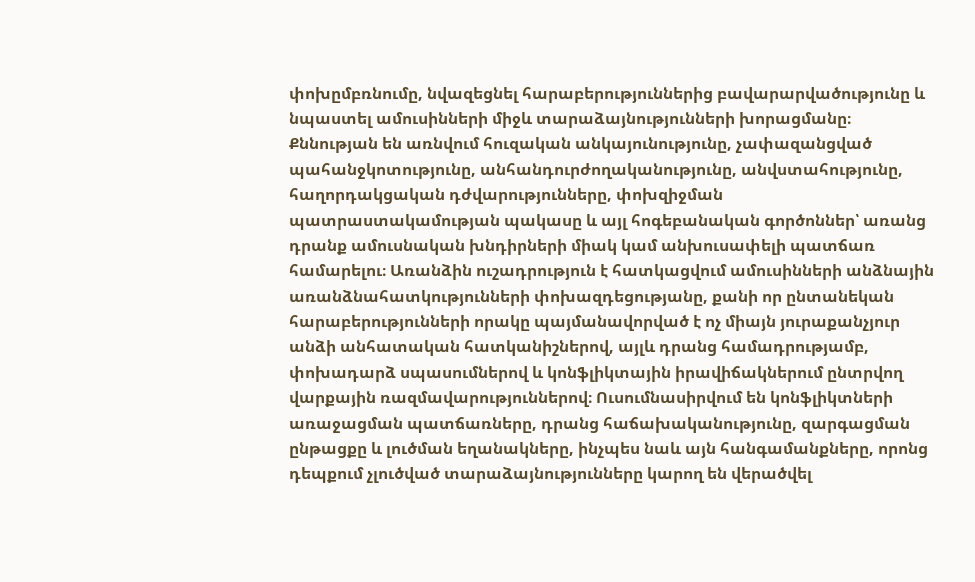փոխըմբռնումը, նվազեցնել հարաբերություններից բավարարվածությունը և նպաստել ամուսինների միջև տարաձայնությունների խորացմանը։ Քննության են առնվում հուզական անկայունությունը, չափազանցված պահանջկոտությունը, անհանդուրժողականությունը, անվստահությունը, հաղորդակցական դժվարությունները, փոխզիջման պատրաստակամության պակասը և այլ հոգեբանական գործոններ՝ առանց դրանք ամուսնական խնդիրների միակ կամ անխուսափելի պատճառ համարելու։ Առանձին ուշադրություն է հատկացվում ամուսինների անձնային առանձնահատկությունների փոխազդեցությանը, քանի որ ընտանեկան հարաբերությունների որակը պայմանավորված է ոչ միայն յուրաքանչյուր անձի անհատական հատկանիշներով, այլև դրանց համադրությամբ, փոխադարձ սպասումներով և կոնֆլիկտային իրավիճակներում ընտրվող վարքային ռազմավարություններով։ Ուսումնասիրվում են կոնֆլիկտների առաջացման պատճառները, դրանց հաճախականությունը, զարգացման ընթացքը և լուծման եղանակները, ինչպես նաև այն հանգամանքները, որոնց դեպքում չլուծված տարաձայնությունները կարող են վերածվել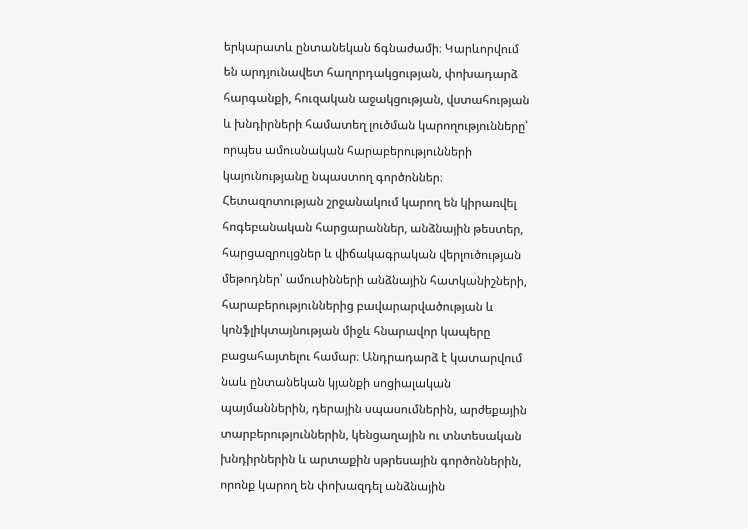երկարատև ընտանեկան ճգնաժամի։ Կարևորվում են արդյունավետ հաղորդակցության, փոխադարձ հարգանքի, հուզական աջակցության, վստահության և խնդիրների համատեղ լուծման կարողությունները՝ որպես ամուսնական հարաբերությունների կայունությանը նպաստող գործոններ։ Հետազոտության շրջանակում կարող են կիրառվել հոգեբանական հարցարաններ, անձնային թեստեր, հարցազրույցներ և վիճակագրական վերլուծության մեթոդներ՝ ամուսինների անձնային հատկանիշների, հարաբերություններից բավարարվածության և կոնֆլիկտայնության միջև հնարավոր կապերը բացահայտելու համար։ Անդրադարձ է կատարվում նաև ընտանեկան կյանքի սոցիալական պայմաններին, դերային սպասումներին, արժեքային տարբերություններին, կենցաղային ու տնտեսական խնդիրներին և արտաքին սթրեսային գործոններին, որոնք կարող են փոխազդել անձնային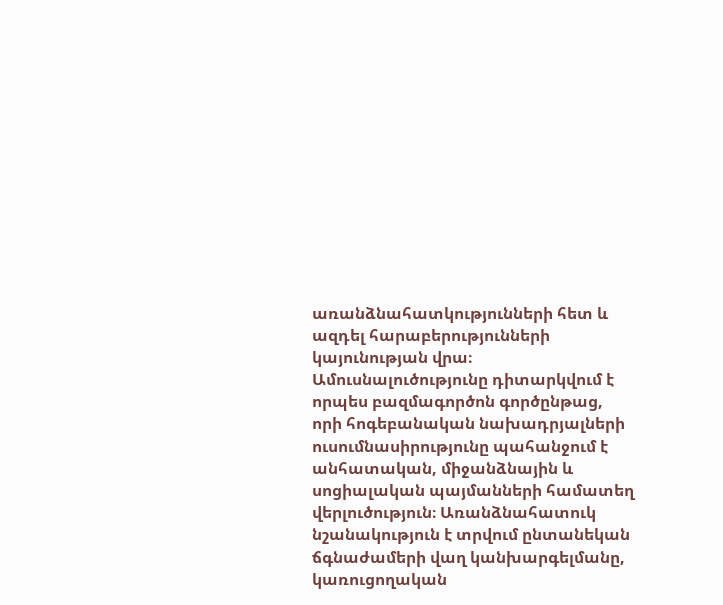առանձնահատկությունների հետ և ազդել հարաբերությունների կայունության վրա։ Ամուսնալուծությունը դիտարկվում է որպես բազմագործոն գործընթաց, որի հոգեբանական նախադրյալների ուսումնասիրությունը պահանջում է անհատական, միջանձնային և սոցիալական պայմանների համատեղ վերլուծություն։ Առանձնահատուկ նշանակություն է տրվում ընտանեկան ճգնաժամերի վաղ կանխարգելմանը, կառուցողական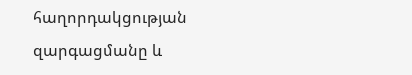հաղորդակցության զարգացմանը և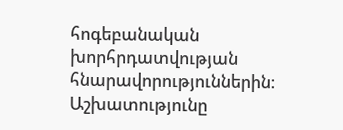հոգեբանական խորհրդատվության հնարավորություններին։ Աշխատությունը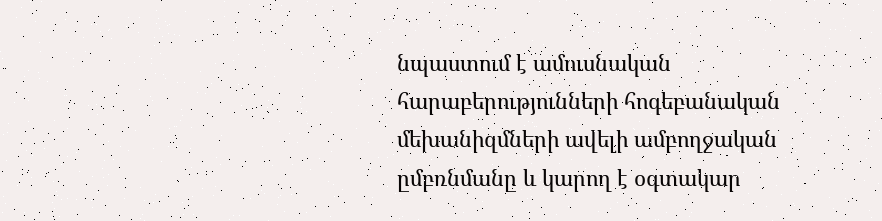նպաստում է ամուսնական հարաբերությունների հոգեբանական մեխանիզմների ավելի ամբողջական ըմբռնմանը և կարող է օգտակար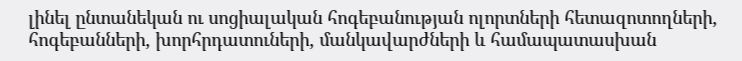լինել ընտանեկան ու սոցիալական հոգեբանության ոլորտների հետազոտողների, հոգեբանների, խորհրդատուների, մանկավարժների և համապատասխան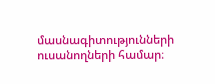մասնագիտությունների ուսանողների համար։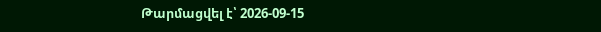Թարմացվել է՝ 2026-09-15